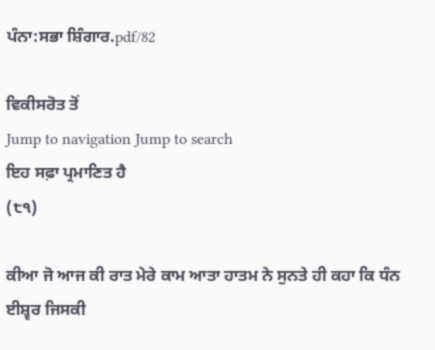ਪੰਨਾ:ਸਭਾ ਸ਼ਿੰਗਾਰ.pdf/82

ਵਿਕੀਸਰੋਤ ਤੋਂ
Jump to navigation Jump to search
ਇਹ ਸਫ਼ਾ ਪ੍ਰਮਾਣਿਤ ਹੈ
(੮੧)

ਕੀਆ ਜੋ ਆਜ ਕੀ ਰਾਤ ਮੇਰੇ ਕਾਮ ਆਤਾ ਹਾਤਮ ਨੇ ਸੁਨਤੇ ਹੀ ਕਹਾ ਕਿ ਧੰਨ ਈਸ਼੍ਵਰ ਜਿਸਕੀ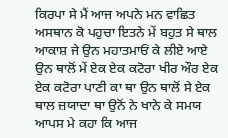ਕਿਰਪਾ ਸੇ ਮੈਂ ਆਜ ਅਪਨੇ ਮਨ ਵਾਛਿਤ ਅਸਥਾਨ ਕੋ ਪਹੁਚਾ ਇਤਨੇ ਮੇਂ ਬਹੁਤ ਸੇ ਥਾਲ ਆਕਾਸ਼ ਜੇ ਉਨ ਮਹਾਤਮਾਓਂ ਕੇ ਲੀਏ ਆਏ ਉਨ ਥਾਲੋਂ ਮੇਂ ਏਕ ਏਕ ਕਟੋਰਾ ਖੀਰ ਔਰ ਏਕ ਏਕ ਕਟੋਰਾ ਪਾਣੀ ਕਾ ਥਾ ਉਨ ਥਾਲੋਂ ਸੇ ਏਕ ਥਾਲ ਜ਼ਯਾਦਾ ਥਾ ਉਨੋਂ ਨੇ ਖਾਨੇ ਕੇ ਸਮਯ ਆਪਸ ਮੇ ਕਹਾ ਕਿ ਆਜ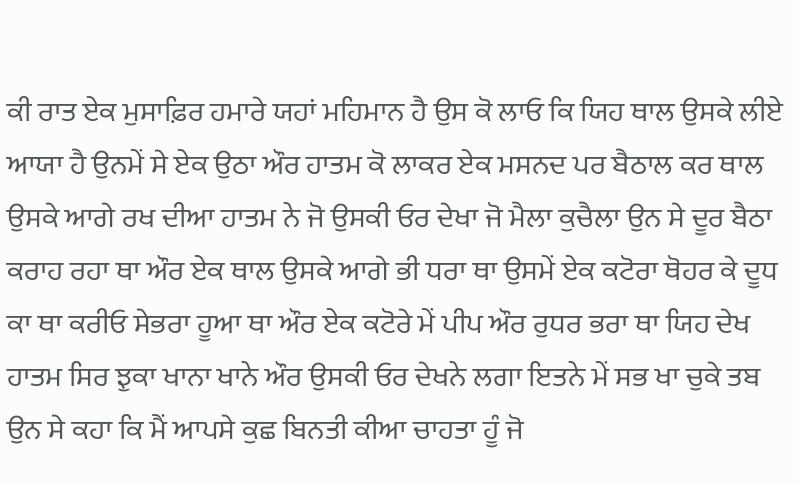ਕੀ ਰਾਤ ਏਕ ਮੁਸਾਫ਼ਿਰ ਹਮਾਰੇ ਯਹਾਂ ਮਹਿਮਾਨ ਹੈ ਉਸ ਕੋ ਲਾਓ ਕਿ ਯਿਹ ਥਾਲ ਉਸਕੇ ਲੀਏ ਆਯਾ ਹੈ ਉਨਮੇਂ ਸੇ ਏਕ ਉਠਾ ਔਰ ਹਾਤਮ ਕੋ ਲਾਕਰ ਏਕ ਮਸਨਦ ਪਰ ਬੈਠਾਲ ਕਰ ਥਾਲ ਉਸਕੇ ਆਗੇ ਰਖ ਦੀਆ ਹਾਤਮ ਨੇ ਜੋ ਉਸਕੀ ਓਰ ਦੇਖਾ ਜੋ ਮੈਲਾ ਕੁਚੈਲਾ ਉਨ ਸੇ ਦੂਰ ਬੈਠਾ ਕਰਾਹ ਰਹਾ ਥਾ ਔਰ ਏਕ ਥਾਲ ਉਸਕੇ ਆਗੇ ਭੀ ਧਰਾ ਥਾ ਉਸਮੇਂ ਏਕ ਕਟੋਰਾ ਥੋਹਰ ਕੇ ਦੂਧ ਕਾ ਥਾ ਕਰੀਓ ਸੇਭਰਾ ਹੂਆ ਥਾ ਔਰ ਏਕ ਕਟੋਰੇ ਮੇਂ ਪੀਪ ਔਰ ਰੁਧਰ ਭਰਾ ਥਾ ਯਿਹ ਦੇਖ ਹਾਤਮ ਸਿਰ ਝੁਕਾ ਖਾਨਾ ਖਾਨੇ ਔਰ ਉਸਕੀ ਓਰ ਦੇਖਨੇ ਲਗਾ ਇਤਨੇ ਮੇਂ ਸਭ ਖਾ ਚੁਕੇ ਤਬ ਉਨ ਸੇ ਕਹਾ ਕਿ ਮੈਂ ਆਪਸੇ ਕੁਛ ਬਿਨਤੀ ਕੀਆ ਚਾਹਤਾ ਹੂੰ ਜੋ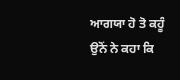ਆਗਯਾ ਹੋ ਤੋ ਕਹੂੰ ਉਨੋਂ ਨੇ ਕਹਾ ਕਿ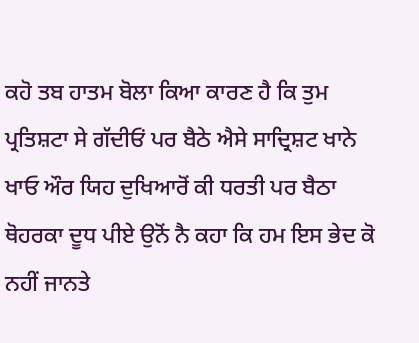ਕਹੋ ਤਬ ਹਾਤਮ ਬੋਲਾ ਕਿਆ ਕਾਰਣ ਹੈ ਕਿ ਤੁਮ ਪ੍ਰਤਿਸ਼ਟਾ ਸੇ ਗੱਦੀਓਂ ਪਰ ਬੈਠੇ ਐਸੇ ਸਾਦ੍ਰਿਸ਼ਟ ਖਾਨੇ ਖਾਓ ਔਰ ਯਿਹ ਦੁਖਿਆਰੋਂ ਕੀ ਧਰਤੀ ਪਰ ਬੈਠਾ ਥੋਹਰਕਾ ਦੂਧ ਪੀਏ ਉਨੋਂ ਨੈ ਕਹਾ ਕਿ ਹਮ ਇਸ ਭੇਦ ਕੋ ਨਹੀਂ ਜਾਨਤੇ